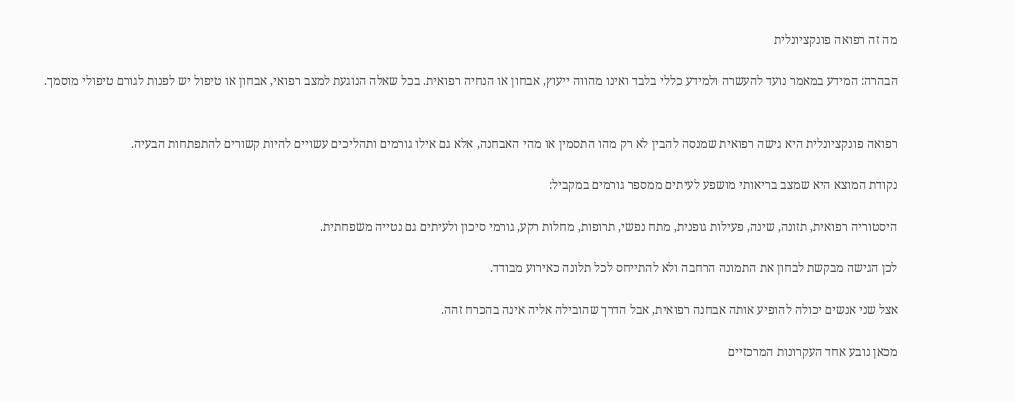מה זה רפואה פונקציונלית

הבהרה: המידע במאמר נועד להעשרה ולמידע כללי בלבד ואינו מהווה ייעוץ, אבחון או הנחיה רפואית. בכל שאלה הנוגעת למצב רפואי, אבחון או טיפול יש לפנות לגורם טיפולי מוסמך.


רפואה פונקציונלית היא גישה רפואית שמנסה להבין לא רק מהו התסמין או מהי האבחנה, אלא גם אילו גורמים ותהליכים עשויים להיות קשורים להתפתחות הבעיה.

נקודת המוצא היא שמצב בריאותי מושפע לעיתים ממספר גורמים במקביל:

היסטוריה רפואית, תזונה, שינה, פעילות גופנית, מתח נפשי, תרופות, מחלות רקע, גורמי סיכון ולעיתים גם נטייה משפחתית.

לכן הגישה מבקשת לבחון את התמונה הרחבה ולא להתייחס לכל תלונה כאירוע מבודד.

אצל שני אנשים יכולה להופיע אותה אבחנה רפואית, אבל הדרך שהובילה אליה אינה בהכרח זהה.

מכאן נובע אחד העקרונות המרכזיים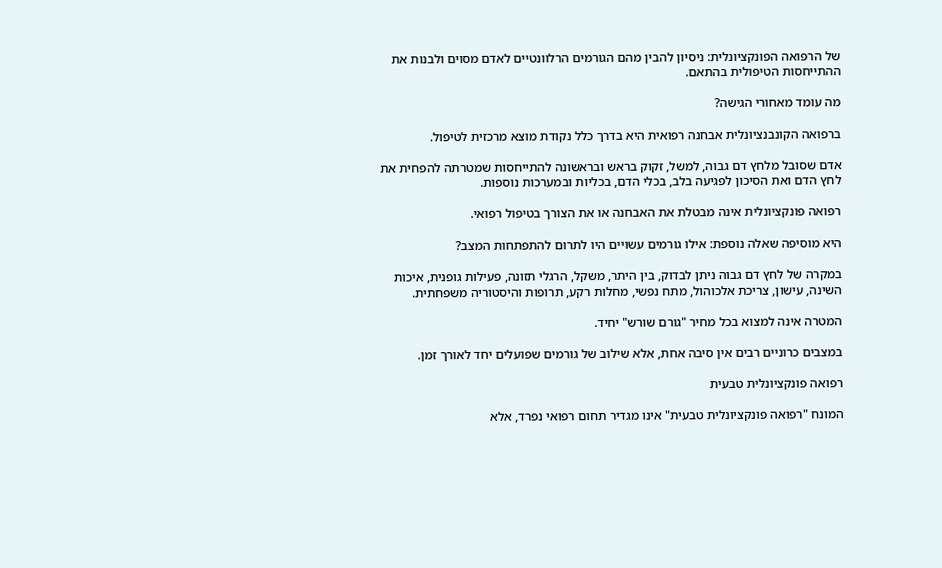של הרפואה הפונקציונלית: ניסיון להבין מהם הגורמים הרלוונטיים לאדם מסוים ולבנות את ההתייחסות הטיפולית בהתאם.

מה עומד מאחורי הגישה?

ברפואה הקונבנציונלית אבחנה רפואית היא בדרך כלל נקודת מוצא מרכזית לטיפול.

אדם שסובל מלחץ דם גבוה, למשל, זקוק בראש ובראשונה להתייחסות שמטרתה להפחית את לחץ הדם ואת הסיכון לפגיעה בלב, בכלי הדם, בכליות ובמערכות נוספות.

רפואה פונקציונלית אינה מבטלת את האבחנה או את הצורך בטיפול רפואי.

היא מוסיפה שאלה נוספת: אילו גורמים עשויים היו לתרום להתפתחות המצב?

במקרה של לחץ דם גבוה ניתן לבדוק, בין היתר, משקל, הרגלי תזונה, פעילות גופנית, איכות השינה, עישון, צריכת אלכוהול, מתח נפשי, מחלות רקע, תרופות והיסטוריה משפחתית.

המטרה אינה למצוא בכל מחיר "גורם שורש" יחיד.

במצבים כרוניים רבים אין סיבה אחת, אלא שילוב של גורמים שפועלים יחד לאורך זמן.

רפואה פונקציונלית טבעית

המונח "רפואה פונקציונלית טבעית" אינו מגדיר תחום רפואי נפרד, אלא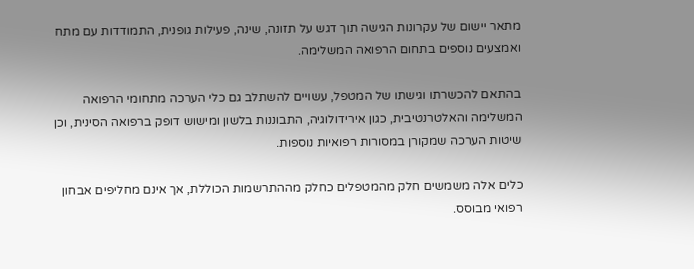מתאר יישום של עקרונות הגישה תוך דגש על תזונה, שינה, פעילות גופנית, התמודדות עם מתח ואמצעים נוספים בתחום הרפואה המשלימה.

בהתאם להכשרתו וגישתו של המטפל, עשויים להשתלב גם כלי הערכה מתחומי הרפואה המשלימה והאלטרנטיבית, כגון אירידולוגיה, התבוננות בלשון ומישוש דופק ברפואה הסינית, וכן שיטות הערכה שמקורן במסורות רפואיות נוספות.

כלים אלה משמשים חלק מהמטפלים כחלק מההתרשמות הכוללת, אך אינם מחליפים אבחון רפואי מבוסס.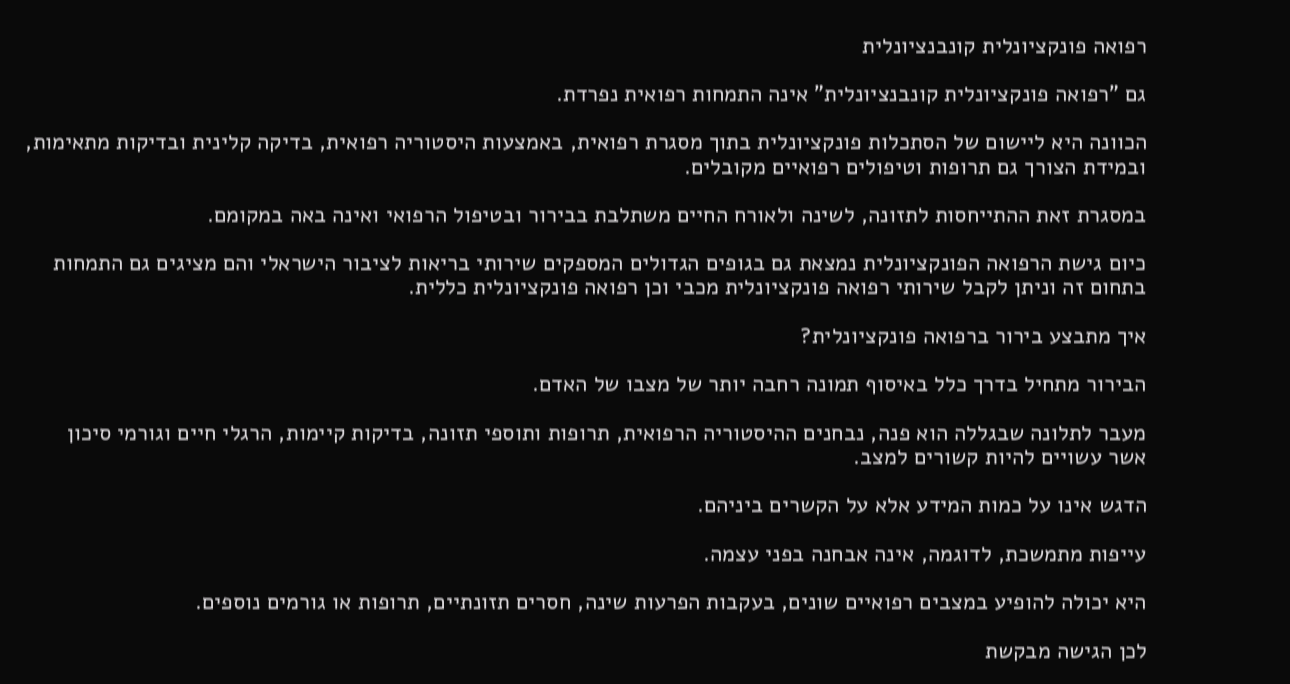רפואה פונקציונלית קונבנציונלית

גם "רפואה פונקציונלית קונבנציונלית" אינה התמחות רפואית נפרדת.

הכוונה היא ליישום של הסתכלות פונקציונלית בתוך מסגרת רפואית, באמצעות היסטוריה רפואית, בדיקה קלינית ובדיקות מתאימות, ובמידת הצורך גם תרופות וטיפולים רפואיים מקובלים.

במסגרת זאת ההתייחסות לתזונה, לשינה ולאורח החיים משתלבת בבירור ובטיפול הרפואי ואינה באה במקומם.

כיום גישת הרפואה הפונקציונלית נמצאת גם בגופים הגדולים המספקים שירותי בריאות לציבור הישראלי והם מציגים גם התמחות בתחום זה וניתן לקבל שירותי רפואה פונקציונלית מכבי וכן רפואה פונקציונלית כללית.

איך מתבצע בירור ברפואה פונקציונלית?

הבירור מתחיל בדרך כלל באיסוף תמונה רחבה יותר של מצבו של האדם.

מעבר לתלונה שבגללה הוא פנה, נבחנים ההיסטוריה הרפואית, תרופות ותוספי תזונה, בדיקות קיימות, הרגלי חיים וגורמי סיכון אשר עשויים להיות קשורים למצב.

הדגש אינו על כמות המידע אלא על הקשרים ביניהם.

עייפות מתמשכת, לדוגמה, אינה אבחנה בפני עצמה.

היא יכולה להופיע במצבים רפואיים שונים, בעקבות הפרעות שינה, חסרים תזונתיים, תרופות או גורמים נוספים.

לכן הגישה מבקשת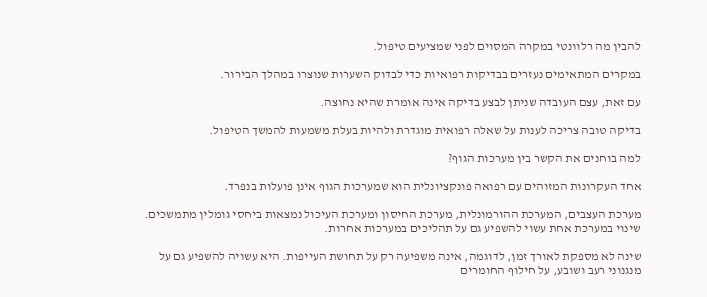להבין מה רלוונטי במקרה המסוים לפני שמציעים טיפול.

במקרים המתאימים נעזרים בבדיקות רפואיות כדי לבדוק השערות שנוצרו במהלך הבירור.

עם זאת, עצם העובדה שניתן לבצע בדיקה אינה אומרת שהיא נחוצה.

בדיקה טובה צריכה לענות על שאלה רפואית מוגדרת ולהיות בעלת משמעות להמשך הטיפול.

למה בוחנים את הקשר בין מערכות הגוף?

אחד העקרונות המזוהים עם רפואה פונקציונלית הוא שמערכות הגוף אינן פועלות בנפרד.

מערכת העצבים, המערכת ההורמונלית, מערכת החיסון ומערכת העיכול נמצאות ביחסי גומלין מתמשכים. שינוי במערכת אחת עשוי להשפיע גם על תהליכים במערכות אחרות.

שינה לא מספקת לאורך זמן, לדוגמה, אינה משפיעה רק על תחושת העייפות. היא עשויה להשפיע גם על מנגנוני רעב ושובע, על חילוף החומרים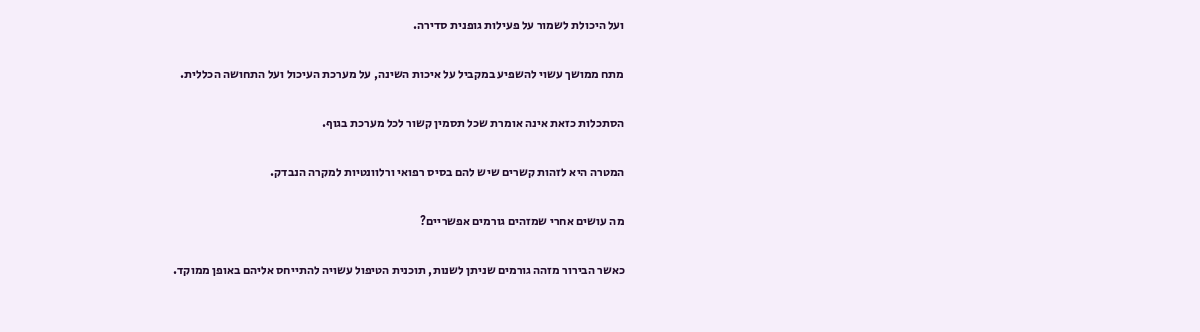ועל היכולת לשמור על פעילות גופנית סדירה.

מתח ממושך עשוי להשפיע במקביל על איכות השינה, על מערכת העיכול ועל התחושה הכללית.

הסתכלות כזאת אינה אומרת שכל תסמין קשור לכל מערכת בגוף.

המטרה היא לזהות קשרים שיש להם בסיס רפואי ורלוונטיות למקרה הנבדק.

מה עושים אחרי שמזהים גורמים אפשריים?

כאשר הבירור מזהה גורמים שניתן לשנות, תוכנית הטיפול עשויה להתייחס אליהם באופן ממוקד.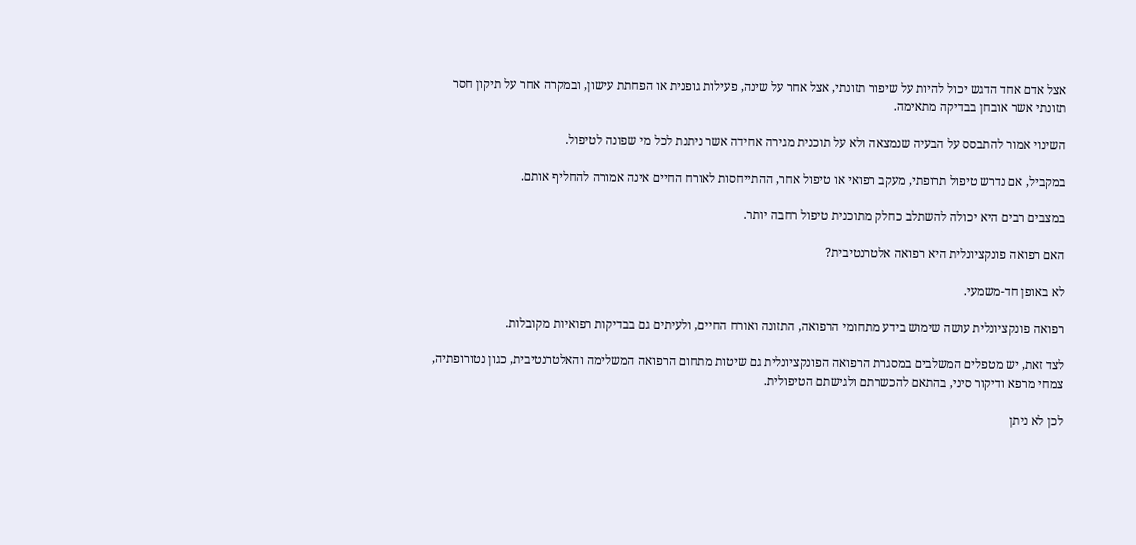אצל אדם אחד הדגש יכול להיות על שיפור תזונתי, אצל אחר על שינה, פעילות גופנית או הפחתת עישון, ובמקרה אחר על תיקון חסר תזונתי אשר אובחן בבדיקה מתאימה.

השינוי אמור להתבסס על הבעיה שנמצאה ולא על תוכנית מגירה אחידה אשר ניתנת לכל מי שפונה לטיפול.

במקביל, אם נדרש טיפול תרופתי, מעקב רפואי או טיפול אחר, ההתייחסות לאורח החיים אינה אמורה להחליף אותם.

במצבים רבים היא יכולה להשתלב כחלק מתוכנית טיפול רחבה יותר.

האם רפואה פונקציונלית היא רפואה אלטרנטיבית?

לא באופן חד-משמעי.

רפואה פונקציונלית עושה שימוש בידע מתחומי הרפואה, התזונה ואורח החיים, ולעיתים גם בבדיקות רפואיות מקובלות.

לצד זאת, יש מטפלים המשלבים במסגרת הרפואה הפונקציונלית גם שיטות מתחום הרפואה המשלימה והאלטרנטיבית, כגון נטורופתיה, צמחי מרפא ודיקור סיני, בהתאם להכשרתם ולגישתם הטיפולית.

לכן לא ניתן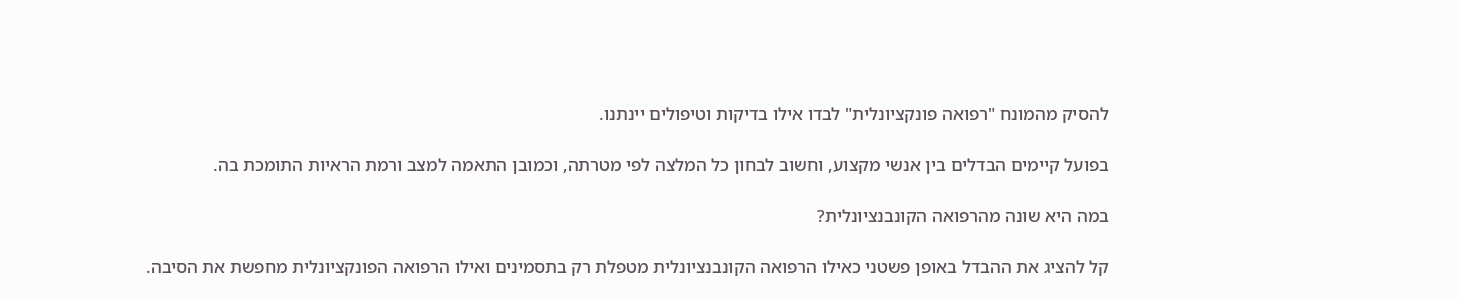להסיק מהמונח "רפואה פונקציונלית" לבדו אילו בדיקות וטיפולים יינתנו.

בפועל קיימים הבדלים בין אנשי מקצוע, וחשוב לבחון כל המלצה לפי מטרתה, וכמובן התאמה למצב ורמת הראיות התומכת בה.

במה היא שונה מהרפואה הקונבנציונלית?

קל להציג את ההבדל באופן פשטני כאילו הרפואה הקונבנציונלית מטפלת רק בתסמינים ואילו הרפואה הפונקציונלית מחפשת את הסיבה.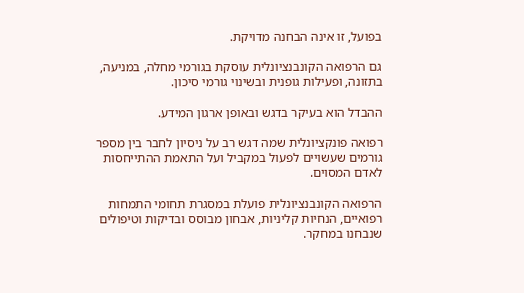בפועל, זו אינה הבחנה מדויקת.

גם הרפואה הקונבנציונלית עוסקת בגורמי מחלה, במניעה, בתזונה, ופעילות גופנית ובשינוי גורמי סיכון.

ההבדל הוא בעיקר בדגש ובאופן ארגון המידע.

רפואה פונקציונלית שמה דגש רב על ניסיון לחבר בין מספר גורמים שעשויים לפעול במקביל ועל התאמת ההתייחסות לאדם המסוים.

הרפואה הקונבנציונלית פועלת במסגרת תחומי התמחות רפואיים, הנחיות קליניות, אבחון מבוסס ובדיקות וטיפולים שנבחנו במחקר.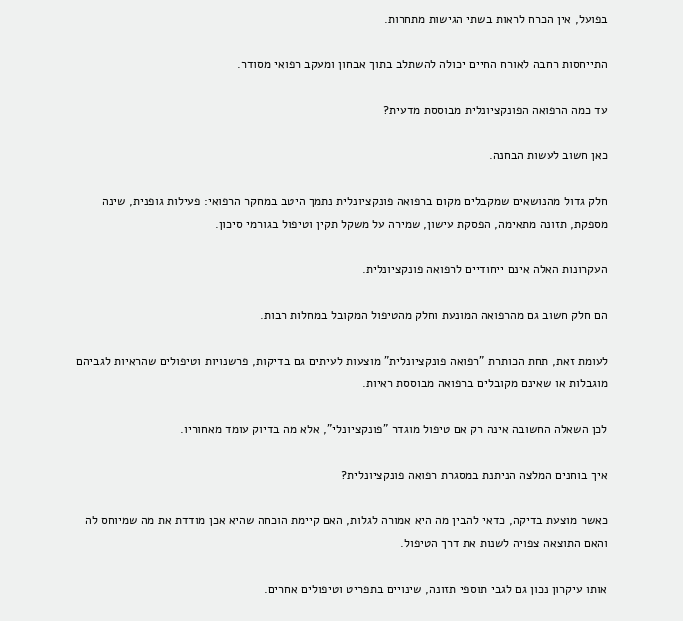בפועל, אין הכרח לראות בשתי הגישות מתחרות.

התייחסות רחבה לאורח החיים יכולה להשתלב בתוך אבחון ומעקב רפואי מסודר.

עד כמה הרפואה הפונקציונלית מבוססת מדעית?

כאן חשוב לעשות הבחנה.

חלק גדול מהנושאים שמקבלים מקום ברפואה פונקציונלית נתמך היטב במחקר הרפואי: פעילות גופנית, שינה מספקת, תזונה מתאימה, הפסקת עישון, שמירה על משקל תקין וטיפול בגורמי סיכון.

העקרונות האלה אינם ייחודיים לרפואה פונקציונלית.

הם חלק חשוב גם מהרפואה המונעת וחלק מהטיפול המקובל במחלות רבות.

לעומת זאת, תחת הכותרת "רפואה פונקציונלית" מוצעות לעיתים גם בדיקות, פרשנויות וטיפולים שהראיות לגביהם מוגבלות או שאינם מקובלים ברפואה מבוססת ראיות.

לכן השאלה החשובה אינה רק אם טיפול מוגדר "פונקציונלי", אלא מה בדיוק עומד מאחוריו.

איך בוחנים המלצה הניתנת במסגרת רפואה פונקציונלית?

כאשר מוצעת בדיקה, כדאי להבין מה היא אמורה לגלות, האם קיימת הוכחה שהיא אכן מודדת את מה שמיוחס לה והאם התוצאה צפויה לשנות את דרך הטיפול.

אותו עיקרון נכון גם לגבי תוספי תזונה, שינויים בתפריט וטיפולים אחרים.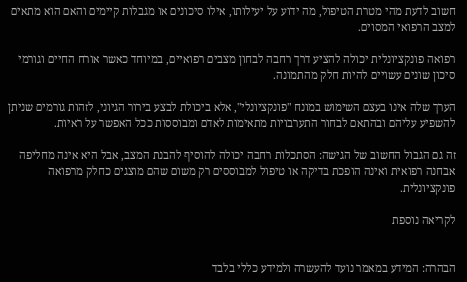חשוב לדעת מהי מטרת הטיפול, מה ידוע על יעילותו, אילו סיכונים או מגבלות קיימים והאם הוא מתאים למצב הרפואי המסוים.

רפואה פונקציונלית יכולה להציע דרך רחבה לבחון מצבים רפואיים, במיוחד כאשר אורח החיים וגורמי סיכון שונים עשויים להיות חלק מהתמונה.

הערך שלה אינו בעצם השימוש במונח "פונקציונלי", אלא ביכולת לבצע בירור הגיוני, לזהות גורמים שניתן להשפיע עליהם ובהתאם לבחור התערבויות מתאימות לאדם ומבוססות ככל האפשר על ראיות.

זה גם הגבול החשוב של הגישה: הסתכלות רחבה יכולה להוסיף להבנת המצב, אבל היא אינה מחליפה אבחנה רפואית ואינה הופכת בדיקה או טיפול למבוססים רק משום שהם מוצגים כחלק מרפואה פונקציונלית.

לקריאה נוספת


הבהרה: המידע במאמר נועד להעשרה ולמידע כללי בלבד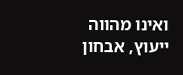ואינו מהווה ייעוץ, אבחון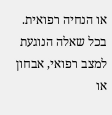או הנחיה רפואית. בכל שאלה הנוגעת למצב רפואי, אבחון או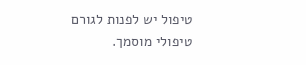טיפול יש לפנות לגורם טיפולי מוסמך.